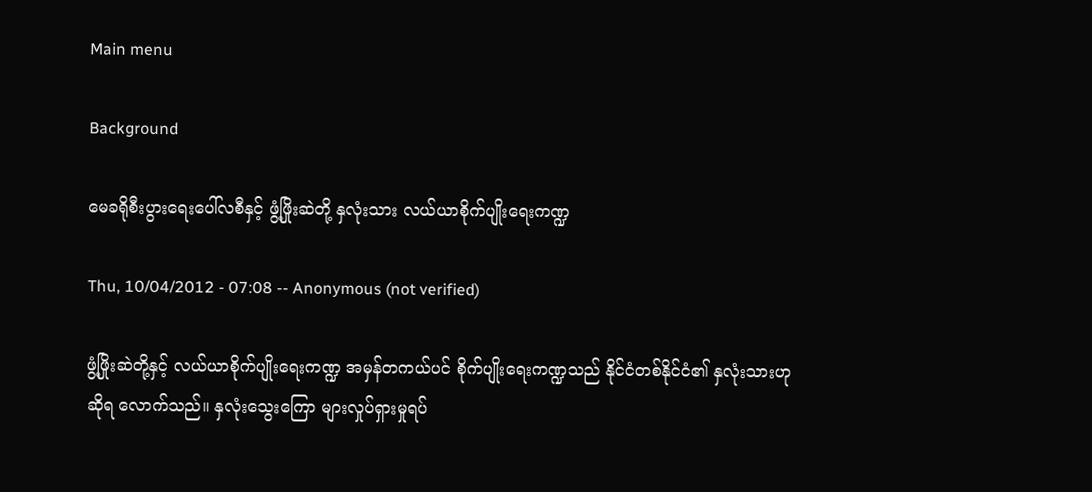Main menu

Background

မေခရိုစီးပွားရေးပေါ်လစီနှင့် ဖွံ့ဖြိုးဆဲတို့ နှလုံးသား လယ်ယာစိုက်ပျိုးရေးကဏ္ဍ

Thu, 10/04/2012 - 07:08 -- Anonymous (not verified)

ဖွံ့ဖြိုးဆဲတို့နှင့် လယ်ယာစိုက်ပျိုးရေးကဏ္ဍ အမှန်တကယ်ပင် စိုက်ပျိုးရေးကဏ္ဍသည် နိုင်ငံတစ်နိုင်ငံ၏ နှလုံးသားဟု ဆိုရ လောက်သည်။ နှလုံးသွေးကြော များလှုပ်ရှားမှုရပ်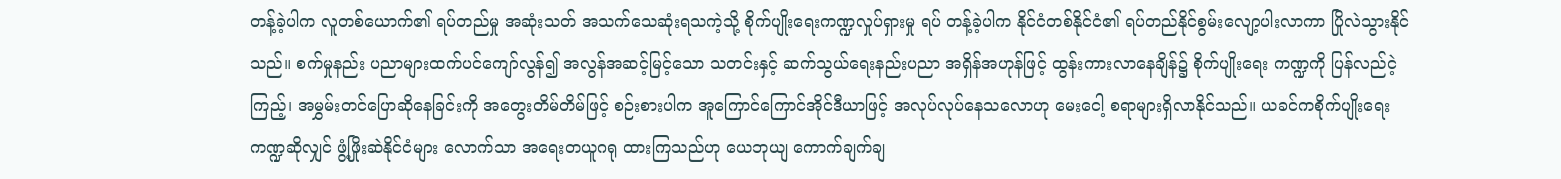တန့်ခဲ့ပါက လူတစ်ယောက်၏ ရပ်တည်မှု အဆုံးသတ် အသက်သေဆုံးရသကဲ့သို့ စိုက်ပျိုးရေးကဏ္ဍလှုပ်ရှားမှု ရပ် တန့်ခဲ့ပါက နိုင်ငံတစ်နိုင်ငံ၏ ရပ်တည်နိုင်စွမ်းလျော့ပါးလာကာ ပြိုလဲသွားနိုင်သည်။ စက်မှုနည်း ပညာများထက်ပင်ကျော်လွန်၍ အလွန်အဆင့်မြင့်သော သတင်းနှင့် ဆက်သွယ်ရေးနည်းပညာ အရှိန်အဟုန်ဖြင့် ထွန်းကားလာနေချိန်၌ စိုက်ပျိုးရေး ကဏ္ဍကို ပြန်လည်ငဲ့ကြည့်၊ အမွှမ်းတင်ပြောဆိုနေခြင်းကို အတွေးတိမ်တိမ်ဖြင့် စဉ်းစားပါက အူကြောင်ကြောင်အိုင်ဒီယာဖြင့် အလုပ်လုပ်နေသလောဟု မေးငေါ့ စရာများရှိလာနိုင်သည်။ ယခင်ကစိုက်ပျိုးရေးကဏ္ဍဆိုလျှင် ဖွံ့ဖြိုးဆဲနိုင်ငံများ လောက်သာ အရေးတယူဂရု ထားကြသည်ဟု ယေဘုယျ ကောက်ချက်ချ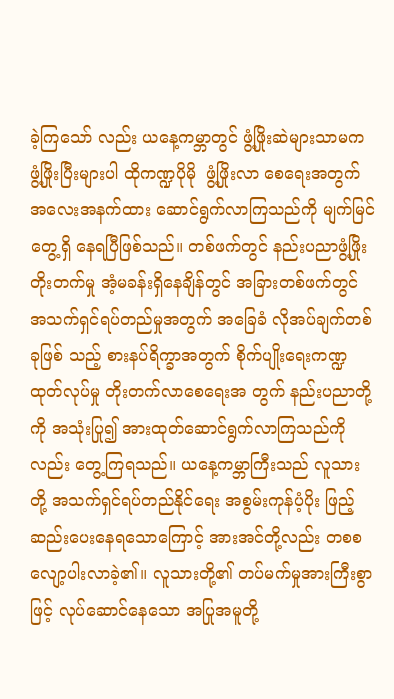ခဲ့ကြသော် လည်း ယနေ့ကမ္ဘာတွင် ဖွံ့ဖြိုးဆဲများသာမက ဖွံ့ဖြိုးပြီးများပါ ထိုကဏ္ဍပိုမို  ဖွံ့ဖြိုးလာ စေရေးအတွက် အလေးအနက်ထား ဆောင်ရွက်လာကြသည်ကို မျက်မြင်တွေ့ရှိ နေရပြီဖြစ်သည်။ တစ်ဖက်တွင် နည်းပညာဖွံ့ဖြိုးတိုးတက်မှု အံ့မခန်းရှိနေချိန်တွင် အခြားတစ်ဖက်တွင် အသက်ရှင်ရပ်တည်မှုအတွက် အခြေခံ လိုအပ်ချက်တစ်ခုဖြစ် သည့် စားနပ်ရိက္ခာအတွက် စိုက်ပျိုးရေးကဏ္ဍထုတ်လုပ်မှု တိုးတက်လာစေရေးအ တွက် နည်းပညာတို့ကို အသုံးပြု၍ အားထုတ်ဆောင်ရွက်လာကြသည်ကိုလည်း တွေ့ကြရသည်။ ယနေ့ကမ္ဘာကြီးသည် လူသားတို့ အသက်ရှင်ရပ်တည်နိုင်ရေး အစွမ်းကုန်ပံ့ပိုး ဖြည့်ဆည်းပေးနေရသောကြောင့် အားအင်တို့လည်း တစစ လျော့ပါးလာခဲ့၏။ လူသားတို့၏ တပ်မက်မှုအားကြီးစွာဖြင့် လုပ်ဆောင်နေသော အပြုအမူတို့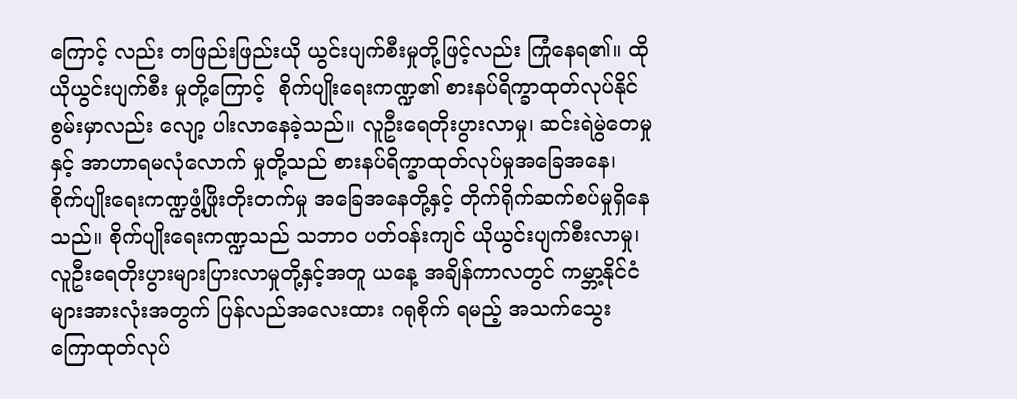ကြောင့် လည်း တဖြည်းဖြည်းယို ယွင်းပျက်စီးမှုတို့ဖြင့်လည်း ကြုံနေရ၏။ ထိုယိုယွင်းပျက်စီး မှုတို့ကြောင့်  စိုက်ပျိုးရေးကဏ္ဍ၏ စားနပ်ရိက္ခာထုတ်လုပ်နိုင်စွမ်းမှာလည်း လျော့ ပါးလာနေခဲ့သည်။ လူဦးရေတိုးပွားလာမှု၊ ဆင်းရဲမွဲတေမှုနှင့် အာဟာရမလုံလောက် မှုတို့သည် စားနပ်ရိက္ခာထုတ်လုပ်မှုအခြေအနေ၊ စိုက်ပျိုးရေးကဏ္ဍဖွံ့ဖြိုးတိုးတက်မှု အခြေအနေတို့နှင့် တိုက်ရိုက်ဆက်စပ်မှုရှိနေသည်။ စိုက်ပျိုးရေးကဏ္ဍသည် သဘာ၀ ပတ်ဝန်းကျင် ယိုယွင်းပျက်စီးလာမှု၊ လူဦးရေတိုးပွားများပြားလာမှုတို့နှင့်အတူ ယနေ့ အချိန်ကာလတွင် ကမ္ဘာ့နိုင်ငံများအားလုံးအတွက် ပြန်လည်အလေးထား ဂရုစိုက် ရမည့် အသက်သွေးကြောထုတ်လုပ်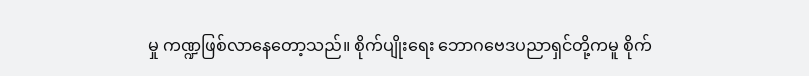မှု ကဏ္ဍဖြစ်လာနေတော့သည်။ စိုက်ပျိုးရေး ဘောဂဗေဒပညာရှင်တို့ကမူ စိုက်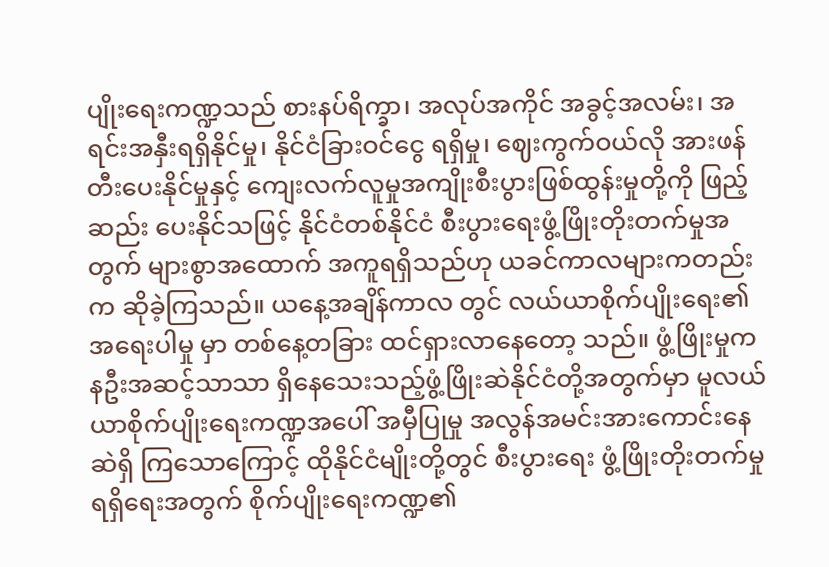ပျိုးရေးကဏ္ဍသည် စားနပ်ရိက္ခာ၊ အလုပ်အကိုင် အခွင့်အလမ်း၊ အရင်းအနှီးရရှိနိုင်မှု၊ နိုင်ငံခြားဝင်ငွေ ရရှိမှု၊ ဈေးကွက်ဝယ်လို အားဖန်တီးပေးနိုင်မှုနှင့် ကျေးလက်လူမှုအကျိုးစီးပွားဖြစ်ထွန်းမှုတို့ကို ဖြည့်ဆည်း ပေးနိုင်သဖြင့် နိုင်ငံတစ်နိုင်ငံ စီးပွားရေးဖွံ့ဖြိုးတိုးတက်မှုအတွက် များစွာအထောက် အကူရရှိသည်ဟု ယခင်ကာလများကတည်းက ဆိုခဲ့ကြသည်။ ယနေ့အချိန်ကာလ တွင် လယ်ယာစိုက်ပျိုးရေး၏ အရေးပါမှု မှာ တစ်နေ့တခြား ထင်ရှားလာနေတော့ သည်။ ဖွံ့ဖြိုးမှုကနဦးအဆင့်သာသာ ရှိနေသေးသည့်ဖွံ့ဖြိုးဆဲနိုင်ငံတို့အတွက်မှာ မူလယ်ယာစိုက်ပျိုးရေးကဏ္ဍအပေါ် အမှီပြုမှု အလွန်အမင်းအားကောင်းနေဆဲရှိ ကြသောကြောင့် ထိုနိုင်ငံမျိုးတို့တွင် စီးပွားရေး ဖွံ့ဖြိုးတိုးတက်မှုရရှိရေးအတွက် စိုက်ပျိုးရေးကဏ္ဍ၏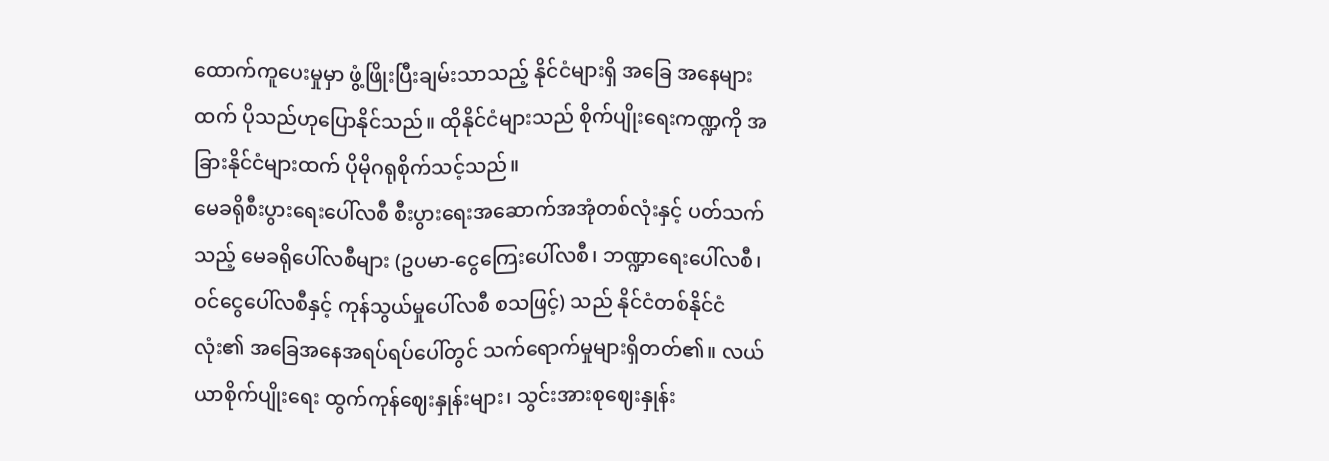ထောက်ကူပေးမှုမှာ ဖွံ့ဖြိုးပြီးချမ်းသာသည့် နိုင်ငံများရှိ အခြေ အနေများထက် ပိုသည်ဟုပြောနိုင်သည်။ ထိုနိုင်ငံများသည် စိုက်ပျိုးရေးကဏ္ဍကို အခြားနိုင်ငံများထက် ပိုမိုဂရုစိုက်သင့်သည်။
မေခရိုစီးပွားရေးပေါ်လစီ စီးပွားရေးအဆောက်အအုံတစ်လုံးနှင့် ပတ်သက်သည့် မေခရိုပေါ်လစီများ (ဥပမာ-ငွေကြေးပေါ်လစီ၊ ဘဏ္ဍာရေးပေါ်လစီ၊ ဝင်ငွေပေါ်လစီနှင့် ကုန်သွယ်မှုပေါ်လစီ စသဖြင့်) သည် နိုင်ငံတစ်နိုင်ငံလုံး၏ အခြေအနေအရပ်ရပ်ပေါ်တွင် သက်ရောက်မှုများရှိတတ်၏။ လယ်ယာစိုက်ပျိုးရေး ထွက်ကုန်ဈေးနှုန်းများ၊ သွင်းအားစုဈေးနှုန်း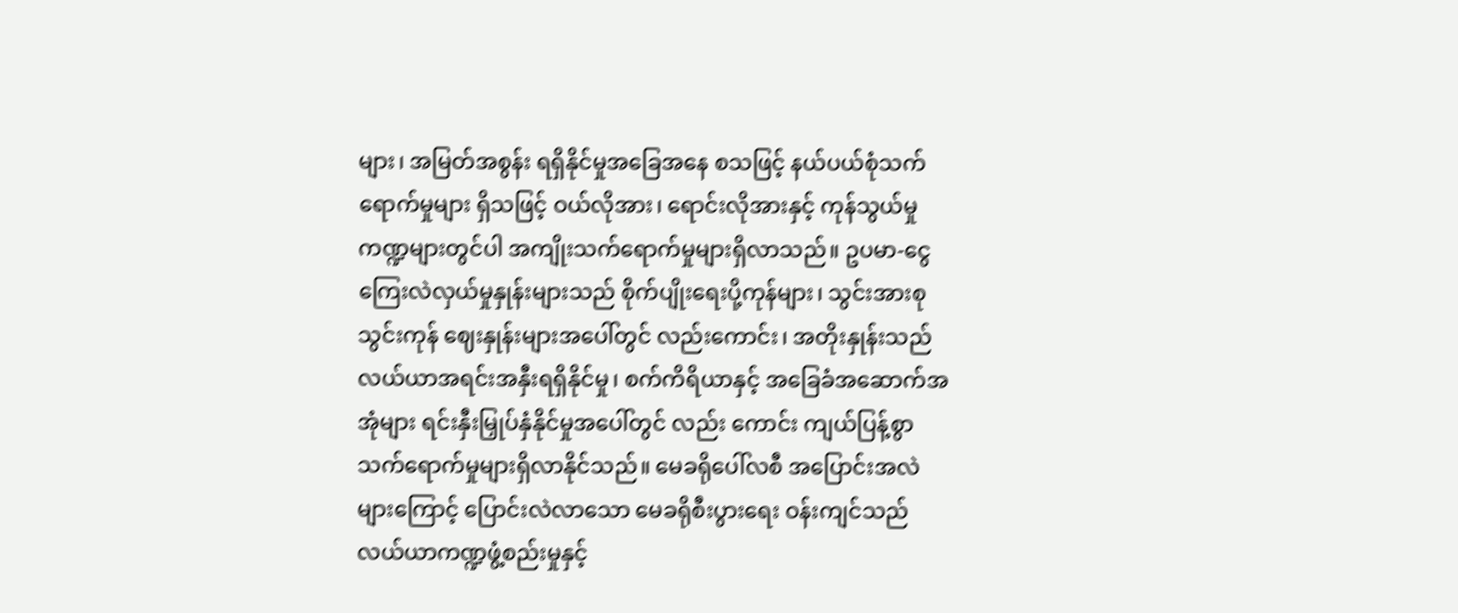များ၊ အမြတ်အစွန်း ရရှိနိုင်မှုအခြေအနေ စသဖြင့် နယ်ပယ်စုံသက်ရောက်မှုများ ရှိသဖြင့် ဝယ်လိုအား၊ ရောင်းလိုအားနှင့် ကုန်သွယ်မှုကဏ္ဍများတွင်ပါ အကျိုးသက်ရောက်မှုများရှိလာသည်။ ဥပမာ-ငွေကြေးလဲလှယ်မှုနှုန်းများသည် စိုက်ပျိုးရေးပို့ကုန်များ၊ သွင်းအားစုသွင်းကုန် ဈေးနှုန်းများအပေါ်တွင် လည်းကောင်း၊ အတိုးနှုန်းသည် လယ်ယာအရင်းအနှီးရရှိနိုင်မှု၊ စက်ကိရိယာနှင့် အခြေခံအဆောက်အအုံများ ရင်းနှီးမြှုပ်နှံနိုင်မှုအပေါ်တွင် လည်း ကောင်း ကျယ်ပြန့်စွာ သက်ရောက်မှုများရှိလာနိုင်သည်။ မေခရိုပေါ်လစီ အပြောင်းအလဲများကြောင့် ပြောင်းလဲလာသော မေခရိုစီးပွားရေး ဝန်းကျင်သည် လယ်ယာကဏ္ဍဖွံ့စည်းမှုနှင့်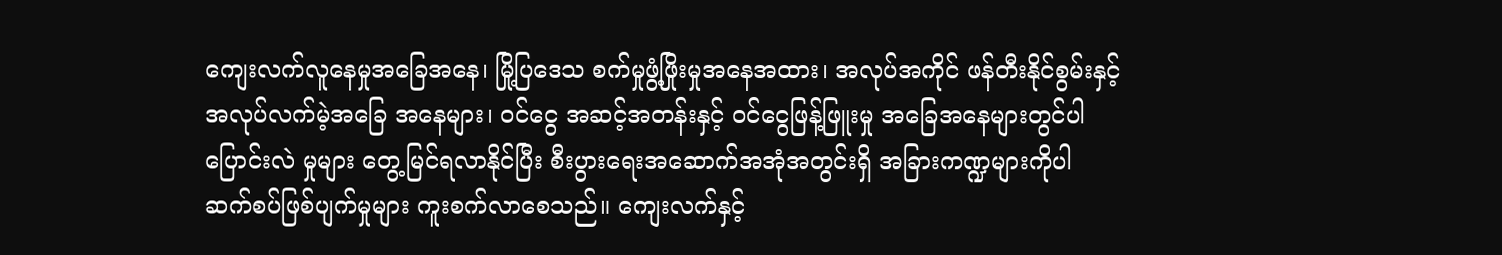ကျေးလက်လူနေမှုအခြေအနေ၊ မြို့ပြဒေသ စက်မှုဖွံ့ဖြိုးမှုအနေအထား၊ အလုပ်အကိုင် ဖန်တီးနိုင်စွမ်းနှင့် အလုပ်လက်မဲ့အခြေ အနေများ၊ ဝင်ငွေ အဆင့်အတန်းနှင့် ဝင်ငွေဖြန့်ဖြူးမှု အခြေအနေများတွင်ပါ ပြောင်းလဲ မှုများ တွေ့မြင်ရလာနိုင်ပြီး စီးပွားရေးအဆောက်အအုံအတွင်းရှိ အခြားကဏ္ဍများကိုပါ ဆက်စပ်ဖြစ်ပျက်မှုများ ကူးစက်လာစေသည်။ ကျေးလက်နှင့်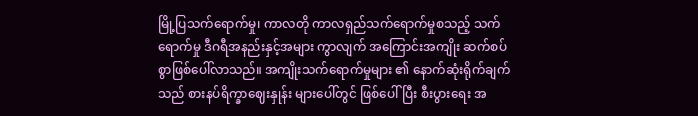မြို့ပြသက်ရောက်မှု၊ ကာလတို ကာလရှည်သက်ရောက်မှုစသည့် သက်ရောက်မှု ဒီဂရီအနည်းနှင့်အများ ကွာလျက် အကြောင်းအကျိုး ဆက်စပ်စွာဖြစ်ပေါ်လာသည်။ အကျိုးသက်ရောက်မှုများ ၏ နောက်ဆုံးရိုက်ချက်သည် စားနပ်ရိက္ခာဈေးနှုန်း များပေါ်တွင် ဖြစ်ပေါ်ပြီး စီးပွားရေး အ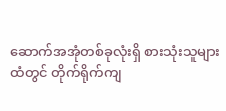ဆောက်အအုံတစ်ခုလုံးရှိ စားသုံးသူများထံတွင် တိုက်ရိုက်ကျ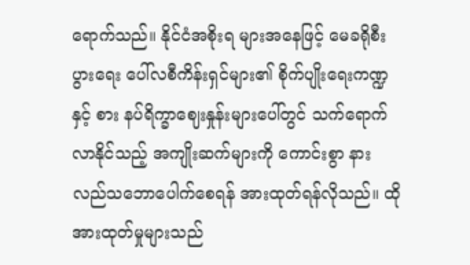ရောက်သည်။ နိုင်ငံအစိုးရ များအနေဖြင့် မေခရိုစီးပွားရေး ပေါ်လစီကိန်းရှင်များ၏ စိုက်ပျိုးရေးကဏ္ဍနှင့် စား နပ်ရိက္ခာဈေးနှုန်းများပေါ်တွင် သက်ရောက်လာနိုင်သည့် အကျိုးဆက်များကို ကောင်းစွာ နားလည်သဘောပေါက်စေရန် အားထုတ်ရန်လိုသည်။ ထိုအားထုတ်မှုများသည်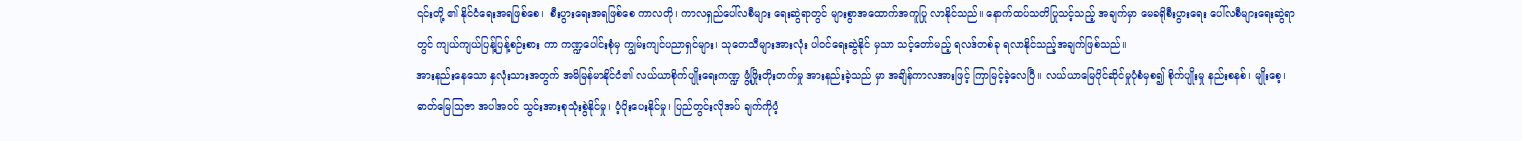၎င်းတို့ ၏ နိုင်ငံရေးအရဖြစ်စေ၊  စီးပွားရေးအရဖြစ်စေ ကာလတို၊ ကာလရှည်ပေါ်လစီများ ရေးဆွဲရာတွင် များစွာအထောက်အကူပြု လာနိုင်သည်။ နောက်ထပ်သတိပြုသင့်သည့် အချက်မှာ မေခရိုစီးပွားရေး ပေါ်လစီများရေးဆွဲရာတွင် ကျယ်ကျယ်ပြန့်ပြန့်စဉ်းစား ကာ ကဏ္ဍပေါင်းစုံမှ ကျွမ်းကျင်ပညာရှင်များ၊ သုတေသီများအားလုံး ပါဝင်ရေးဆွဲနိုင် မှသာ သင့်တော်မည့် ရလဒ်တစ်ခု ရလာနိုင်သည့်အချက်ဖြစ်သည်။
အားနည်းနေသော နှလုံးသားအတွက် အမိမြန်မာနိုင်ငံ၏ လယ်ယာစိုက်ပျိုးရေးကဏ္ဍ ဖွံ့ဖြိုးတိုးတက်မှု အားနည်းခဲ့သည် မှာ အချိန်ကာလအားဖြင့် ကြာမြင့်ခဲ့လေပြီ။ လယ်ယာမြေပိုင်ဆိုင်မှုပုံစံမှစ၍ စိုက်ပျိုးမှု နည်းစနစ်၊ မျိုးစေ့၊ ဓာတ်မြေသြဇာ အပါအဝင် သွင်းအားစုသုံးစွဲနိုင်မှု၊ ပံ့ပိုးပေးနိုင်မှု၊ ပြည်တွင်းလိုအပ် ချက်ကိုပံ့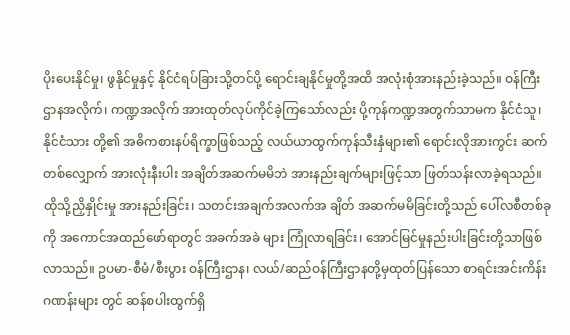ပိုးပေးနိုင်မှု၊ ဖွနိုင်မှုနှင့် နိုင်ငံရပ်ခြားသို့တင်ပို့ ရောင်းချနိုင်မှုတို့အထိ အလုံးစုံအားနည်းခဲ့သည်။ ဝန်ကြီးဌာနအလိုက်၊ ကဏ္ဍအလိုက် အားထုတ်လုပ်ကိုင်ခဲ့ကြသော်လည်း ပို့ကုန်ကဏ္ဍအတွက်သာမက နိုင်ငံသူ၊ နိုင်ငံသား တို့၏ အဓိကစားနပ်ရိက္ခာဖြစ်သည့် လယ်ယာထွက်ကုန်သီးနှံများ၏ ရောင်းလိုအားကွင်း ဆက်တစ်လျှောက် အားလုံးနီးပါး အချိတ်အဆက်မမိဘဲ အားနည်းချက်များဖြင့်သာ ဖြတ်သန်းလာခဲ့ရသည်။ ထိုသို့ညှိနှိုင်းမှု အားနည်းခြင်း၊ သတင်းအချက်အလက်အ ချိတ် အဆက်မမိခြင်းတို့သည် ပေါ်လစီတစ်ခုကို အကောင်အထည်ဖော်ရာတွင် အခက်အခဲ များ ကြုံလာရခြင်း၊ အောင်မြင်မှုနည်းပါးခြင်းတို့သာဖြစ်လာသည်။ ဥပမာ-စီမံ/စီးပွား ဝန်ကြီးဌာန၊ လယ်/ဆည်ဝန်ကြီးဌာနတို့မှထုတ်ပြန်သော စာရင်းအင်းကိန်းဂဏန်းများ တွင် ဆန်စပါးထွက်ရှိ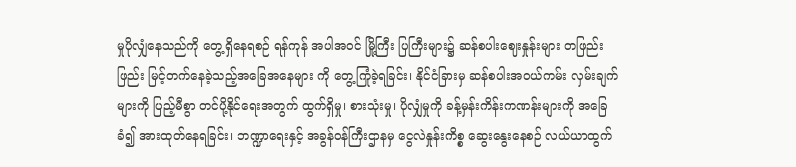မှုပိုလျှံနေသည်ကို တွေ့ရှိနေရစဉ် ရန်ကုန် အပါအဝင် မြို့ကြီး ပြကြီးများ၌ ဆန်စပါးဈေးနှုန်းများ တဖြည်းဖြည်း မြင့်တက်နေခဲ့သည့်အခြေအနေများ ကို တွေ့ကြုံခဲ့ရခြင်း၊ နိုင်ငံခြားမှ ဆန်စပါးအဝယ်ကမ်း လှမ်းချက်များကို ပြည့်မီစွာ တင်ပို့နိုင်ရေးအတွက် ထွက်ရှိမှု၊ စားသုံးမှု၊ ပိုလျှံမှုကို ခန့်မှန်းကိန်းကဏန်းများကို အခြေခံ၍ အားထုတ်နေရခြင်း၊ ဘဏ္ဍာရေးနှင့် အခွန်ဝန်ကြီးဌာနမှ ငွေလဲနှုန်းကိစ္စ ဆွေးနွေးနေစဉ် လယ်ယာထွက်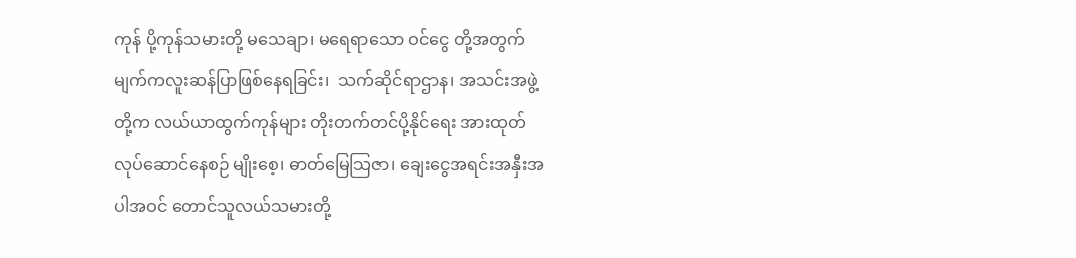ကုန် ပို့ကုန်သမားတို့ မသေချာ၊ မရေရာသော ဝင်ငွေ တို့အတွက် မျက်ကလူးဆန်ပြာဖြစ်နေရခြင်း၊  သက်ဆိုင်ရာဌာန၊ အသင်းအဖွဲ့တို့က လယ်ယာထွက်ကုန်များ တိုးတက်တင်ပို့နိုင်ရေး အားထုတ်လုပ်ဆောင်နေစဉ် မျိုးစေ့၊ ဓာတ်မြေသြဇာ၊ ချေးငွေအရင်းအနှီးအပါအဝင် တောင်သူလယ်သမားတို့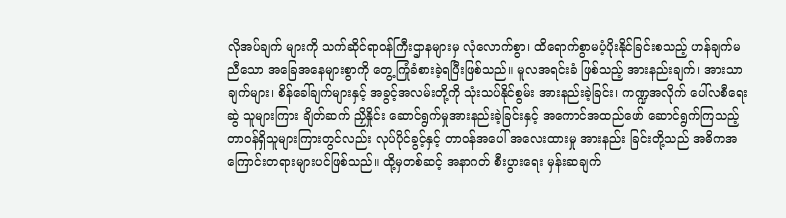လိုအပ်ချက် များကို သက်ဆိုင်ရာဝန်ကြီးဌာနများမှ လုံလောက်စွာ၊ ထိရောက်စွာမပံ့ပိုးနိုင်ခြင်းစသည့် ဟန်ချက်မညီသော အခြေအနေများစွာကို တွေ့ကြုံခံစားခဲ့ရပြီးဖြစ်သည်။ မူလအရင်းခံ ဖြစ်သည့် အားနည်းချက်၊ အားသာချက်များ၊ စိန်ခေါ်ချက်များနှင့် အခွင့်အလမ်းတို့ကို သုံးသပ်နိုင်စွမ်း အားနည်းခဲ့ခြင်း၊ ကဏ္ဍအလိုက် ပေါ်လစီရေးဆွဲ သူများကြား ချိတ်ဆက် ညှိနှိုင်း ဆောင်ရွက်မှုအားနည်းခဲ့ခြင်းနှင့် အကောင်အထည်ဖော် ဆောင်ရွက်ကြသည့် တာဝန်ရှိသူများကြားတွင်လည်း လုပ်ပိုင်ခွင့်နှင့် တာဝန်အပေါ် အလေးထားမှု အားနည်း ခြင်းတို့သည် အဓိကအကြောင်းတရားများပင်ဖြစ်သည်။ ထို့မှတစ်ဆင့် အနာဂတ် စီးပွားရေး မှန်းဆချက်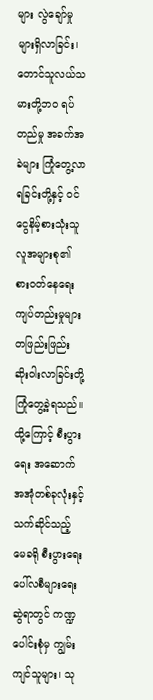များ လွဲချော်မှုများရှိလာခြင်း၊ တောင်သူလယ်သမားတို့ဘ၀ ရပ်တည်မှု အခက်အခဲများ ကြုံတွေ့လာရခြင်းတို့နှင့် ဝင်ငွေနိမ့်စားသုံးသူ လူအများစု၏ စားဝတ်နေရေး ကျပ်တည်းမှုများ တဖြည်းဖြည်း ဆိုးဝါးလာခြင်းတို့ ကြုံတွေ့ခဲ့ရသည်။ ထို့ကြောင့် စီးပွားရေး အဆောက်အအုံတစ်ခုလုံးနှင့် သက်ဆိုင်သည့် မေခရို စီးပွားရေးပေါ်လစီများရေး ဆွဲရာတွင် ကဏ္ဍပေါင်းစုံမှ ကျွမ်းကျင်သူများ၊ သု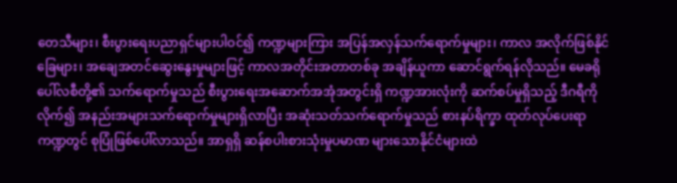တေသီများ၊ စီးပွားရေးပညာရှင်များပါဝင်၍ ကဏ္ဍများကြား အပြန်အလှန်သက်ရောက်မှုများ၊ ကာလ အလိုက်ဖြစ်နိုင်ခြေများ၊ အချေအတင်ဆွေးနွေးမှုများဖြင့် ကာလအတိုင်းအတာတစ်ခု အချိန်ယူကာ ဆောင်ရွက်ရန်လိုသည်။ မေခရိုပေါ်လစီတို့၏ သက်ရောက်မှုသည် စီးပွားရေးအဆောက်အအုံအတွင်းရှိ ကဏ္ဍအားလုံးကို ဆက်စပ်မှုရှိသည့် ဒီဂရီကိုလိုက်၍ အနည်းအများသက်ရောက်မှုများရှိလာပြီး အဆုံးသတ်သက်ရောက်မှုသည် စားနပ်ရိက္ခာ ထုတ်လုပ်ပေးရာ ကဏ္ဍတွင် စုပြုံဖြစ်ပေါ်လာသည်။ အာရှရှိ ဆန်စပါးစားသုံးမှုပမာဏ များသောနိုင်ငံများထဲ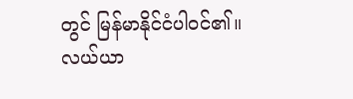တွင် မြန်မာနိုင်ငံပါဝင်၏။ လယ်ယာ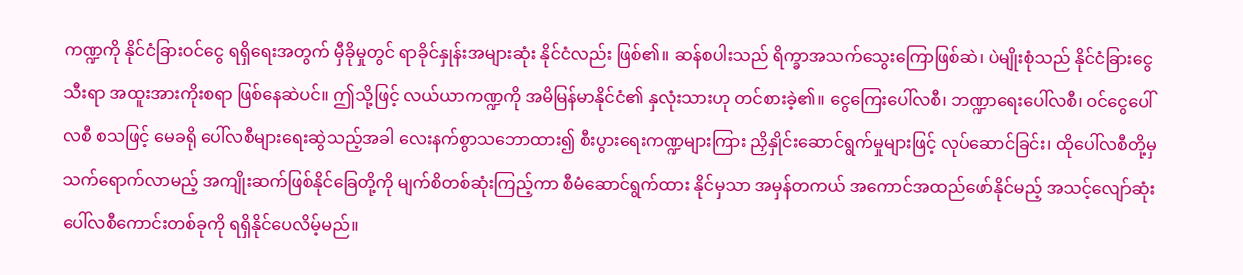ကဏ္ဍကို နိုင်ငံခြားဝင်ငွေ ရရှိရေးအတွက် မှီခိုမှုတွင် ရာခိုင်နှုန်းအများဆုံး နိုင်ငံလည်း ဖြစ်၏။ ဆန်စပါးသည် ရိက္ခာအသက်သွေးကြောဖြစ်ဆဲ၊ ပဲမျိုးစုံသည် နိုင်ငံခြားငွေသီးရာ အထူးအားကိုးစရာ ဖြစ်နေဆဲပင်။ ဤသို့ဖြင့် လယ်ယာကဏ္ဍကို အမိမြန်မာနိုင်ငံ၏ နှလုံးသားဟု တင်စားခဲ့၏။ ငွေကြေးပေါ်လစီ၊ ဘဏ္ဍာရေးပေါ်လစီ၊ ဝင်ငွေပေါ်လစီ စသဖြင့် မေခရို ပေါ်လစီများရေးဆွဲသည့်အခါ လေးနက်စွာသဘောထား၍ စီးပွားရေးကဏ္ဍများကြား ညှိနှိုင်းဆောင်ရွက်မှုများဖြင့် လုပ်ဆောင်ခြင်း၊ ထိုပေါ်လစီတို့မှ သက်ရောက်လာမည့် အကျိုးဆက်ဖြစ်နိုင်ခြေတို့ကို မျက်စိတစ်ဆုံးကြည့်ကာ စီမံဆောင်ရွက်ထား နိုင်မှသာ အမှန်တကယ် အကောင်အထည်ဖော်နိုင်မည့် အသင့်လျော်ဆုံး ပေါ်လစီကောင်းတစ်ခုကို ရရှိနိုင်ပေလိမ့်မည်။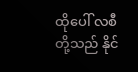ထိုပေါ် လစီတို့သည် နိုင်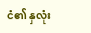ငံ၏ နှလုံး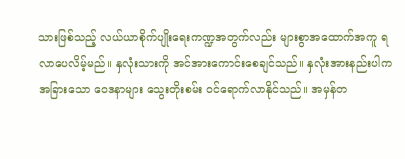သားဖြစ်သည့် လယ်ယာစိုက်ပျိုးရေးကဏ္ဍအတွက်လည်း များစွာအထောက်အကူ ရလာပေလိမ့်မည်။ နှလုံးသားကို အင်အားကောင်းစေချင်သည်။ နှလုံးအားနည်းပါက အခြားသော ဝေဒနာများ သွေးတိုးစမ်း ဝင်ရောက်လာနိုင်သည်။ အမှန်တ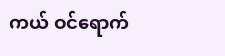ကယ် ဝင်ရောက်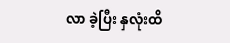လာ ခဲ့ပြီး နှလုံးထိ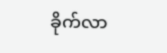ခိုက်လာ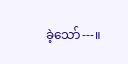ခဲ့သော်---။